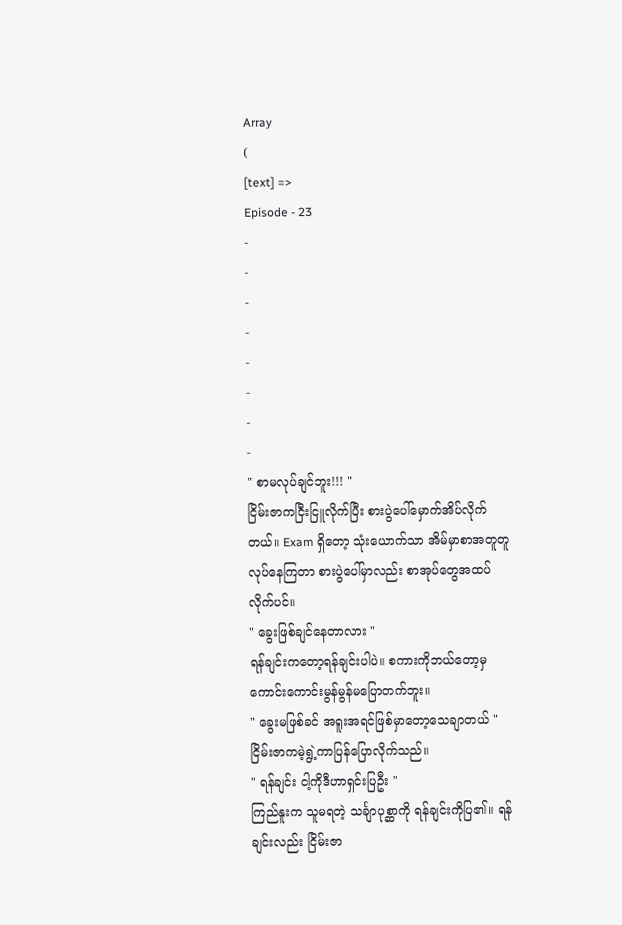Array
(
[text] =>
Episode - 23
-
-
-
-
-
-
-
-
" စာမလုပ်ချင်ဘူး!!! "
ငြိမ်းဇာကငြီးငြူလိုက်ပြီး စားပွဲပေါ်မှောက်အိပ်လိုက်တယ်။ Exam ရှိတော့ သုံးယောက်သာ အိမ်မှာစာအတူတူလုပ်နေကြတာ စားပွဲပေါ်မှာလည်း စာအုပ်တွေအထပ်လိုက်ပင်။
" ခွေးဖြစ်ချင်နေတာလား "
ရန်ချင်းကတော့ရန်ချင်းပါပဲ။ စကားကိုဘယ်တော့မှ ကောင်းကောင်းမွန်မွန်မပြောတက်ဘူး။
" ခွေးမဖြစ်ခင် အရူးအရင်ဖြစ်မှာတော့သေချာတယ် "
ငြိမ်းဇာကမဲ့ရွဲ့ကာပြန်ပြောလိုက်သည်။
" ရန်ချင်း ငါ့ကိုဒီဟာရှင်းပြဦး "
ကြည်နူးက သူမရတဲ့ သင်္ချာပုစ္ဆာကို ရန်ချင်းကိုပြ၏။ ရန်ချင်းလည်း ငြိမ်းဇာ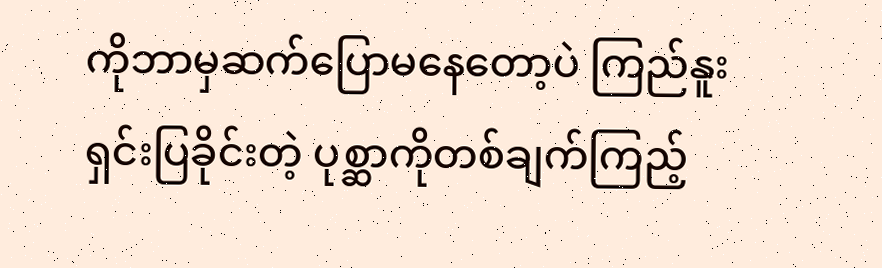ကိုဘာမှဆက်ပြောမနေတော့ပဲ ကြည်နူး ရှင်းပြခိုင်းတဲ့ ပုစ္ဆာကိုတစ်ချက်ကြည့်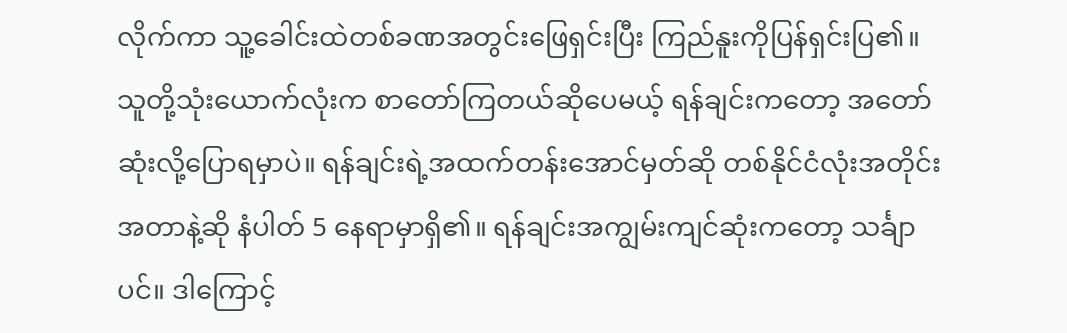လိုက်ကာ သူ့ခေါင်းထဲတစ်ခဏအတွင်းဖြေရှင်းပြီး ကြည်နူးကိုပြန်ရှင်းပြ၏။
သူတို့သုံးယောက်လုံးက စာတော်ကြတယ်ဆိုပေမယ့် ရန်ချင်းကတော့ အတော်ဆုံးလို့ပြောရမှာပဲ။ ရန်ချင်းရဲ့အထက်တန်းအောင်မှတ်ဆို တစ်နိုင်ငံလုံးအတိုင်းအတာနဲ့ဆို နံပါတ် 5 နေရာမှာရှိ၏။ ရန်ချင်းအကျွမ်းကျင်ဆုံးကတော့ သင်္ချာပင်။ ဒါကြောင့်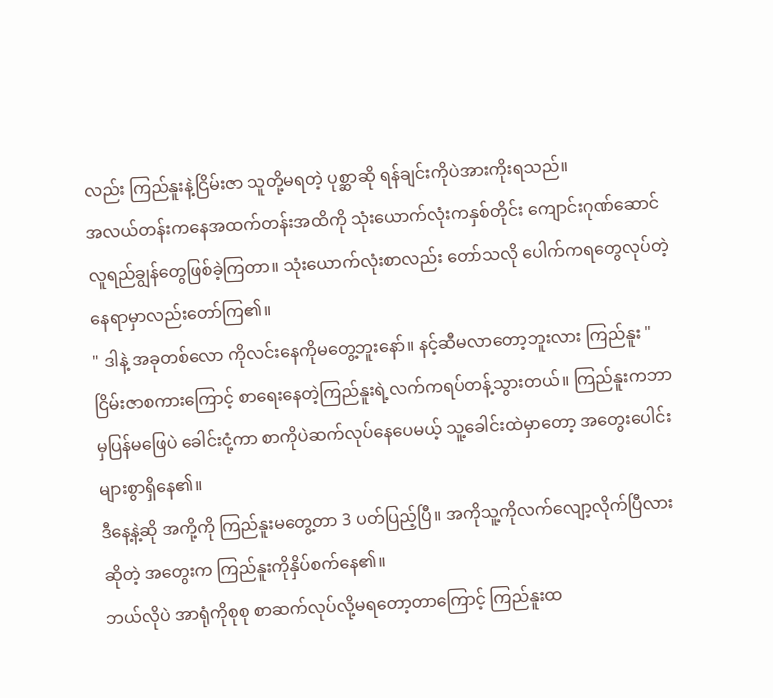လည်း ကြည်နူးနဲ့ငြိမ်းဇာ သူတို့မရတဲ့ ပုစ္ဆာဆို ရန်ချင်းကိုပဲအားကိုးရသည်။
အလယ်တန်းကနေအထက်တန်းအထိကို သုံးယောက်လုံးကနှစ်တိုင်း ကျောင်းဂုဏ်ဆောင်လူရည်ချွန်တွေဖြစ်ခဲ့ကြတာ။ သုံးယောက်လုံးစာလည်း တော်သလို ပေါက်ကရတွေလုပ်တဲ့နေရာမှာလည်းတော်ကြ၏။
" ဒါနဲ့ အခုတစ်လော ကိုလင်းနေကိုမတွေ့ဘူးနော်။ နင့်ဆီမလာတော့ဘူးလား ကြည်နူး "
ငြိမ်းဇာစကားကြောင့် စာရေးနေတဲ့ကြည်နူးရဲ့လက်ကရပ်တန့်သွားတယ်။ ကြည်နူးကဘာမှပြန်မဖြေပဲ ခေါင်းငုံ့ကာ စာကိုပဲဆက်လုပ်နေပေမယ့် သူ့ခေါင်းထဲမှာတော့ အတွေးပေါင်းများစွာရှိနေ၏။
ဒီနေ့နဲ့ဆို အကို့ကို ကြည်နူးမတွေ့တာ 3 ပတ်ပြည့်ပြီ။ အကိုသူ့ကိုလက်လျော့လိုက်ပြီလားဆိုတဲ့ အတွေးက ကြည်နူးကိုနှိပ်စက်နေ၏။
ဘယ်လိုပဲ အာရုံကိုစုစု စာဆက်လုပ်လို့မရတော့တာကြောင့် ကြည်နူးထ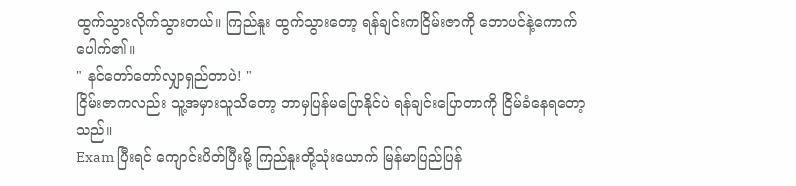ထွက်သွားလိုက်သွားတယ်။ ကြည်နူး ထွက်သွားတော့ ရန်ချင်းကငြိမ်းဇာကို ဘောပင်နဲ့ကောက်ပေါက်၏။
" နင်တော်တော်လျှာရှည်တာပဲ! "
ငြိမ်းဇာကလည်း သူ့အမှားသူသိတော့ ဘာမှပြန်မပြောနိုင်ပဲ ရန်ချင်းပြောတာကို ငြိမ်ခံနေရတော့သည်။
Exam ပြီးရင် ကျောင်းပိတ်ပြီးမို့ ကြည်နူးတို့သုံးယောက် မြန်မာပြည်ပြန်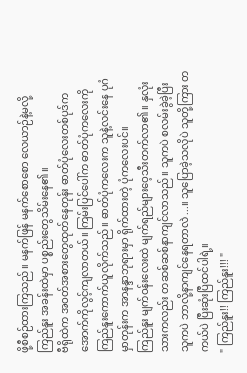ဖို့စီစဉ်ထားကြသည်။ မနက်ဖြန် မနက်စောစော လေယာဉ်နဲ့မလို့ ကြည်နူး အခန်းထဲမှာ ပစ္စည်းတွေသိမ်းနေ၏။
ဗီရိုထဲက အဝတ်အစားတွေထုတ်နေတုန်း ဓာတ်ပုံလေးတစ်ပုဒ်က အောက်ကိုလွင့်ကျလာတယ်။ ကြမ်းပြင်ပေါ်က ဓာတ်ပုံကလေးကို ကြည်နူးကောက်ယူလိုက်သည်။ ဓာတ်ပုံကလေးက သူနဲ့လင်းနေ ပုဂံမှာတုန်းက အာနန္ဒာဘုရားမှာ ရိုက်ထားတဲ့ ပုံကလေးပင်။
ကြည်နူး မျက်ဝန်းလေးထဲ မျက်ရည်များဝေ့သီးတက်လာ၏။ နှလုံးသားကလည်း တဆစ်ဆစ်နာကျင်လာသည်။ သူကပဲ စလမ်းခွဲခဲ့ပြီး သူကပဲ ဘာလို့နာကျင်နေရတာလဲ...။ သူပြောခဲ့သလိုပဲ သူတို့ကြား တကယ်ပဲ ပြီးဆုံးပြီထင်ပါရဲ့။
" ကြည်နူး!! ကြည်နူး!!! "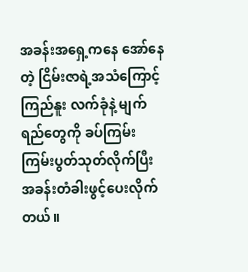အခန်းအရှေ့ကနေ အော်နေတဲ့ ငြိမ်းဇာရဲ့အသံကြောင့် ကြည်နူး လက်ခုံနဲ့ မျက်ရည်တွေကို ခပ်ကြမ်းကြမ်းပွတ်သုတ်လိုက်ပြီး အခန်းတံခါးဖွင့်ပေးလိုက်တယ်။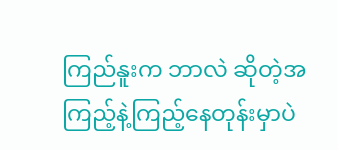ကြည်နူးက ဘာလဲ ဆိုတဲ့အကြည့်နဲ့ကြည့်နေတုန်းမှာပဲ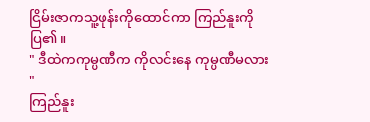ငြိမ်းဇာကသူ့ဖုန်းကိုထောင်ကာ ကြည်နူးကိုပြ၏။
" ဒီထဲကကုမ္ပဏီက ကိုလင်းနေ ကုမ္ပဏီမလား "
ကြည်နူး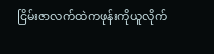ငြိမ်းဇာလက်ထဲကဖုန်းကိုယူလိုက်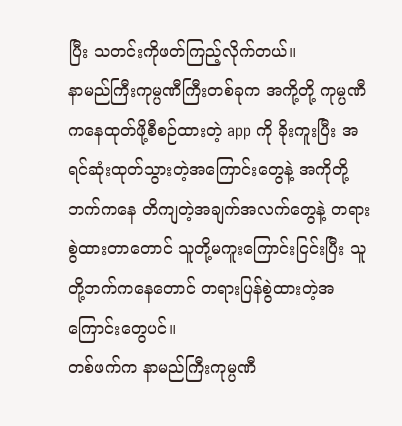ပြီး သတင်းကိုဖတ်ကြည့်လိုက်တယ်။
နာမည်ကြီးကုမ္ပဏီကြီးတစ်ခုက အကို့တို့ ကုမ္ပဏီကနေထုတ်ဖို့စီစဉ်ထားတဲ့ app ကို ခိုးကူးပြီး အရင်ဆုံးထုတ်သွားတဲ့အကြောင်းတွေနဲ့ အကိုတို့ဘက်ကနေ တိကျတဲ့အချက်အလက်တွေနဲ့ တရားစွဲထားတာတောင် သူတို့မကူးကြောင်းငြင်းပြီး သူတို့ဘက်ကနေတောင် တရားပြန်စွဲထားတဲ့အကြောင်းတွေပင်။
တစ်ဖက်က နာမည်ကြီးကုမ္ပဏီ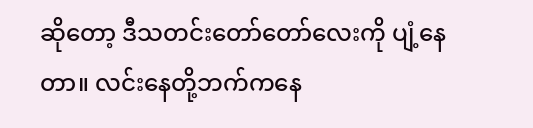ဆိုတော့ ဒီသတင်းတော်တော်လေးကို ပျံ့နေတာ။ လင်းနေတို့ဘက်ကနေ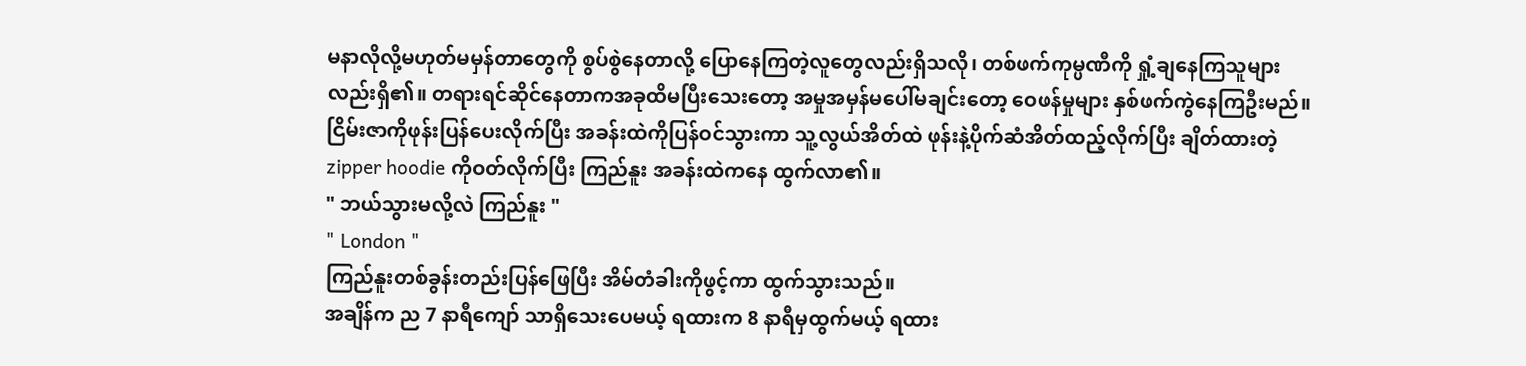မနာလိုလို့မဟုတ်မမှန်တာတွေကို စွပ်စွဲနေတာလို့ ပြောနေကြတဲ့လူတွေလည်းရှိသလို၊ တစ်ဖက်ကုမ္ပဏီကို ရှုံ့ချနေကြသူများလည်းရှိ၏။ တရားရင်ဆိုင်နေတာကအခုထိမပြီးသေးတော့ အမှုအမှန်မပေါ်မချင်းတော့ ဝေဖန်မှုများ နှစ်ဖက်ကွဲနေကြဦးမည်။
ငြိမ်းဇာကိုဖုန်းပြန်ပေးလိုက်ပြီး အခန်းထဲကိုပြန်ဝင်သွားကာ သူ့လွယ်အိတ်ထဲ ဖုန်းနဲ့ပိုက်ဆံအိတ်ထည့်လိုက်ပြီး ချိတ်ထားတဲ့ zipper hoodie ကိုဝတ်လိုက်ပြီး ကြည်နူး အခန်းထဲကနေ ထွက်လာ၏။
" ဘယ်သွားမလို့လဲ ကြည်နူး "
" London "
ကြည်နူးတစ်ခွန်းတည်းပြန်ဖြေပြီး အိမ်တံခါးကိုဖွင့်ကာ ထွက်သွားသည်။
အချိန်က ည 7 နာရီကျော် သာရှိသေးပေမယ့် ရထားက 8 နာရီမှထွက်မယ့် ရထား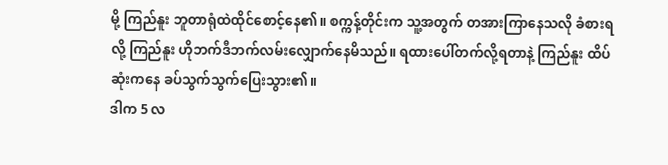မို့ ကြည်နူး ဘူတာရုံထဲထိုင်စောင့်နေ၏။ စက္ကန့်တိုင်းက သူ့အတွက် တအားကြာနေသလို ခံစားရလို့ ကြည်နူး ဟိုဘက်ဒီဘက်လမ်းလျှောက်နေမိသည်။ ရထားပေါ်တက်လို့ရတာနဲ့ ကြည်နူး ထိပ်ဆုံးကနေ ခပ်သွက်သွက်ပြေးသွား၏။
ဒါက 5 လ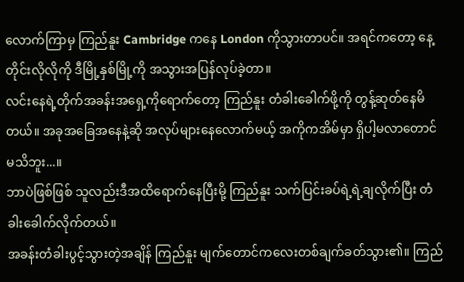လောက်ကြာမှ ကြည်နူး Cambridge ကနေ London ကိုသွားတာပင်။ အရင်ကတော့ နေ့တိုင်းလိုလိုကို ဒီမြို့နှစ်မြို့ကို အသွားအပြန်လုပ်ခဲ့တာ။
လင်းနေရဲ့တိုက်အခန်းအရှေ့ကိုရောက်တော့ ကြည်နူး တံခါးခေါက်ဖို့ကို တွန့်ဆုတ်နေမိတယ်။ အခုအခြေအနေနဲ့ဆို အလုပ်များနေလောက်မယ့် အကိုကအိမ်မှာ ရှိပါ့မလာတောင်မသိဘူး...။
ဘာပဲဖြစ်ဖြစ် သူလည်းဒီအထိရောက်နေပြီးမို့ ကြည်နူး သက်ပြင်းခပ်ရဲ့ရဲ့ချလိုက်ပြီး တံခါးခေါက်လိုက်တယ်။
အခန်းတံခါးပွင့်သွားတဲ့အချိန် ကြည်နူး မျက်တောင်ကလေးတစ်ချက်ခတ်သွား၏။ ကြည်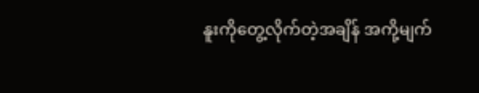နူးကိုတွေ့လိုက်တဲ့အချိန် အကို့မျက်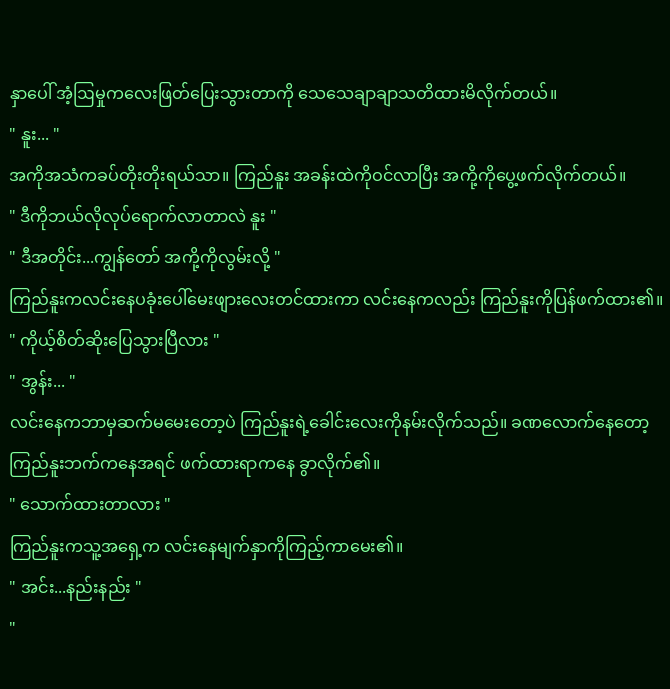နှာပေါ် အံ့ဩမှုကလေးဖြတ်ပြေးသွားတာကို သေသေချာချာသတိထားမိလိုက်တယ်။
" နူး... "
အကိုအသံကခပ်တိုးတိုးရယ်သာ။ ကြည်နူး အခန်းထဲကိုဝင်လာပြီး အကို့ကိုပွေ့ဖက်လိုက်တယ်။
" ဒီကိုဘယ်လိုလုပ်ရောက်လာတာလဲ နူး "
" ဒီအတိုင်း...ကျွန်တော် အကို့ကိုလွမ်းလို့ "
ကြည်နူးကလင်းနေပခုံးပေါ်မေးဖျားလေးတင်ထားကာ လင်းနေကလည်း ကြည်နူးကိုပြန်ဖက်ထား၏။
" ကိုယ့်စိတ်ဆိုးပြေသွားပြီလား "
" အွန်း... "
လင်းနေကဘာမှဆက်မမေးတော့ပဲ ကြည်နူးရဲ့ခေါင်းလေးကိုနမ်းလိုက်သည်။ ခဏလောက်နေတော့ ကြည်နူးဘက်ကနေအရင် ဖက်ထားရာကနေ ခွာလိုက်၏။
" သောက်ထားတာလား "
ကြည်နူးကသူ့အရှေ့က လင်းနေမျက်နှာကိုကြည့်ကာမေး၏။
" အင်း...နည်းနည်း "
"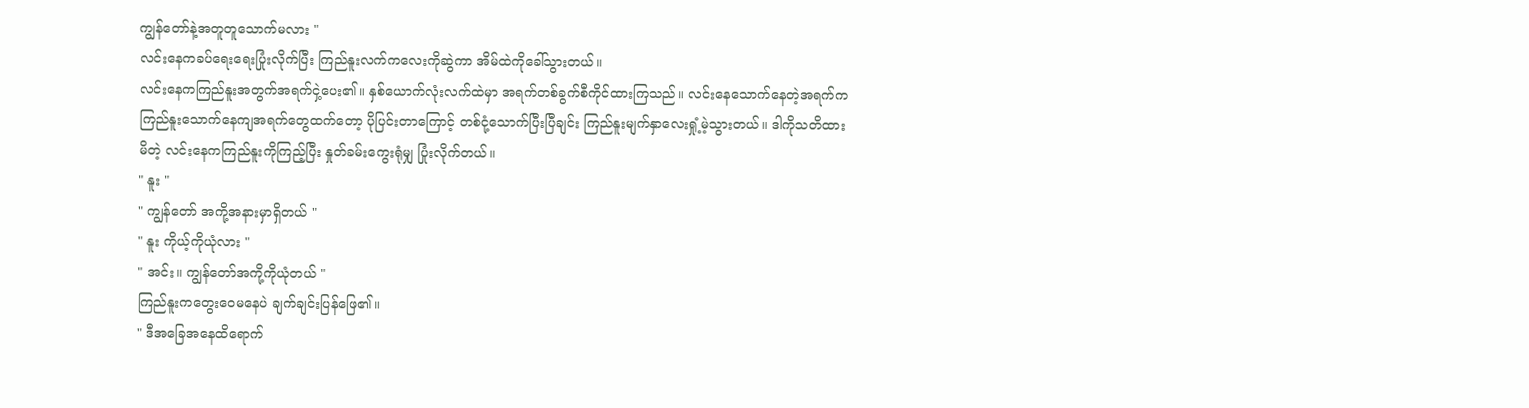ကျွန်တော်နဲ့အတူတူသောက်မလား "
လင်းနေကခပ်ရေးရေးပြုံးလိုက်ပြီး ကြည်နူးလက်ကလေးကိုဆွဲကာ အိမ်ထဲကိုခေါ်သွားတယ်။
လင်းနေကကြည်နူးအတွက်အရက်ငှဲ့ပေး၏။ နှစ်ယောက်လုံးလက်ထဲမှာ အရက်တစ်ခွက်စီကိုင်ထားကြသည်။ လင်းနေသောက်နေတဲ့အရက်က ကြည်နူးသောက်နေကျအရက်တွေထက်တော့ ပိုပြင်းတာကြောင့် တစ်ငုံ့သောက်ပြီးပြီချင်း ကြည်နူးမျက်နှာလေးရှုံ့မဲ့သွားတယ်။ ဒါကိုသတိထားမိတဲ့ လင်းနေကကြည်နူးကိုကြည့်ပြီး နှုတ်ခမ်းကွေးရုံမျှ ပြုံးလိုက်တယ်။
" နူး "
" ကျွန်တော် အကို့အနားမှာရှိတယ် "
" နူး ကိုယ့်ကိုယုံလား "
" အင်း။ ကျွန်တော်အကို့ကိုယုံတယ် "
ကြည်နူးကတွေးဝေမနေပဲ ချက်ချင်းပြန်ဖြေ၏။
" ဒီအခြေအနေထိရောက်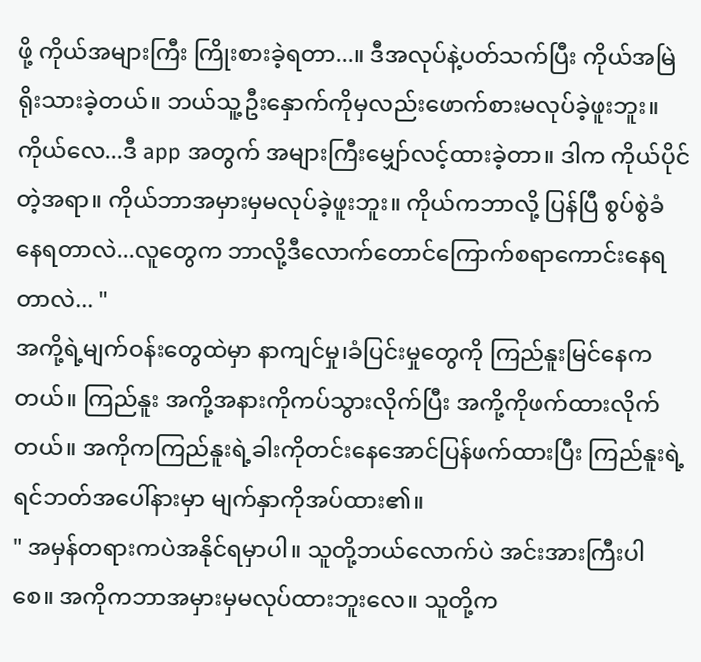ဖို့ ကိုယ်အများကြီး ကြိုးစားခဲ့ရတာ...။ ဒီအလုပ်နဲ့ပတ်သက်ပြီး ကိုယ်အမြဲရိုးသားခဲ့တယ်။ ဘယ်သူ့ဦးနှောက်ကိုမှလည်းဖောက်စားမလုပ်ခဲ့ဖူးဘူး။ ကိုယ်လေ...ဒီ app အတွက် အများကြီးမျှော်လင့်ထားခဲ့တာ။ ဒါက ကိုယ်ပိုင်တဲ့အရာ။ ကိုယ်ဘာအမှားမှမလုပ်ခဲ့ဖူးဘူး။ ကိုယ်ကဘာလို့ ပြန်ပြီ စွပ်စွဲခံနေရတာလဲ...လူတွေက ဘာလို့ဒီလောက်တောင်ကြောက်စရာကောင်းနေရတာလဲ... "
အကို့ရဲ့မျက်ဝန်းတွေထဲမှာ နာကျင်မှု၊ခံပြင်းမှုတွေကို ကြည်နူးမြင်နေကတယ်။ ကြည်နူး အကို့အနားကိုကပ်သွားလိုက်ပြီး အကို့ကိုဖက်ထားလိုက်တယ်။ အကိုကကြည်နူးရဲ့ခါးကိုတင်းနေအောင်ပြန်ဖက်ထားပြီး ကြည်နူးရဲ့ ရင်ဘတ်အပေါ်နားမှာ မျက်နှာကိုအပ်ထား၏။
" အမှန်တရားကပဲအနိုင်ရမှာပါ။ သူတို့ဘယ်လောက်ပဲ အင်းအားကြီးပါစေ။ အကိုကဘာအမှားမှမလုပ်ထားဘူးလေ။ သူတို့က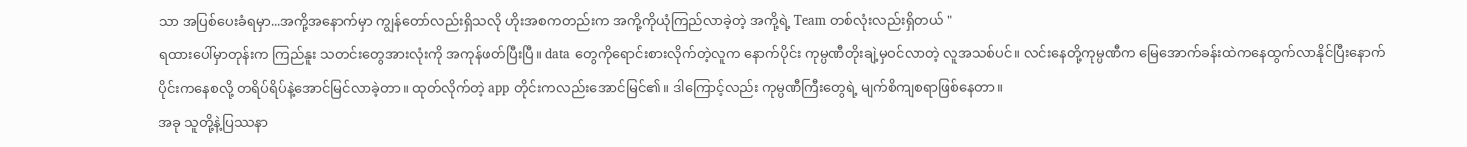သာ အပြစ်ပေးခံရမှာ...အကို့အနောက်မှာ ကျွန်တော်လည်းရှိသလို ဟိုးအစကတည်းက အကို့ကိုယုံကြည်လာခဲ့တဲ့ အကို့ရဲ့ Team တစ်လုံးလည်းရှိတယ် "
ရထားပေါ်မှာတုန်းက ကြည်နူး သတင်းတွေအားလုံးကို အကုန်ဖတ်ပြီးပြီ။ data တွေကိုရောင်းစားလိုက်တဲ့လူက နောက်ပိုင်း ကုမ္ပဏီတိုးချဲ့မှဝင်လာတဲ့ လူအသစ်ပင်။ လင်းနေတို့ကုမ္ပဏီက မြေအောက်ခန်းထဲကနေထွက်လာနိုင်ပြီးနောက်ပိုင်းကနေစလို့ တရိပ်ရိပ်နဲ့အောင်မြင်လာခဲ့တာ။ ထုတ်လိုက်တဲ့ app တိုင်းကလည်းအောင်မြင်၏။ ဒါကြောင့်လည်း ကုမ္ပဏီကြီးတွေရဲ့ မျက်စိကျစရာဖြစ်နေတာ။
အခု သူတို့နဲ့ပြဿနာ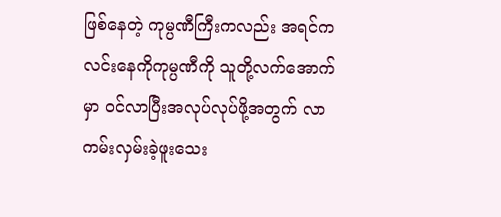ဖြစ်နေတဲ့ ကုမ္ပဏီကြီးကလည်း အရင်ကလင်းနေကိုကုမ္ပဏီကို သူတို့လက်အောက်မှာ ဝင်လာပြီးအလုပ်လုပ်ဖို့အတွက် လာကမ်းလှမ်းခဲ့ဖူးသေး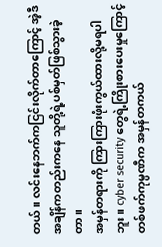တယ်။ လင်းနေဘက်ကငြင်းလိုက်တာကြောင့် အဲ့ဒီအချိန်ကတည်းကနေ သူတို့ရဲ့ပစ်မှတ်ဖြစ်သွားခဲ့တာ။
အမှန်တရားကို ကြားကြားဖုံးကွယ်ထားလို့မရပါဘူး။ cyber security တွေရဲ့ကြိုးစားပေးမှုကြောင့် တစ်ဖက်ကုမ္ပဏီက အမှန်တကယ်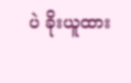ပဲ ခိုးယူထား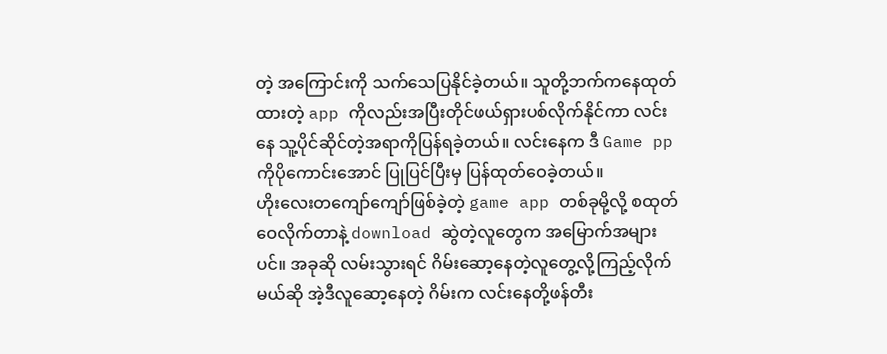တဲ့ အကြောင်းကို သက်သေပြနိုင်ခဲ့တယ်။ သူတို့ဘက်ကနေထုတ်ထားတဲ့ app ကိုလည်းအပြီးတိုင်ဖယ်ရှားပစ်လိုက်နိုင်ကာ လင်းနေ သူ့ပိုင်ဆိုင်တဲ့အရာကိုပြန်ရခဲ့တယ်။ လင်းနေက ဒီ Game pp ကိုပိုကောင်းအောင် ပြုပြင်ပြီးမှ ပြန်ထုတ်ဝေခဲ့တယ်။
ဟိုးလေးတကျော်ကျော်ဖြစ်ခဲ့တဲ့ game app တစ်ခုမို့လို့ စထုတ်ဝေလိုက်တာနဲ့ download ဆွဲတဲ့လူတွေက အမြောက်အများပင်။ အခုဆို လမ်းသွားရင် ဂိမ်းဆော့နေတဲ့လူတွေ့လို့ကြည့်လိုက်မယ်ဆို အဲ့ဒီလူဆော့နေတဲ့ ဂိမ်းက လင်းနေတို့ဖန်တီး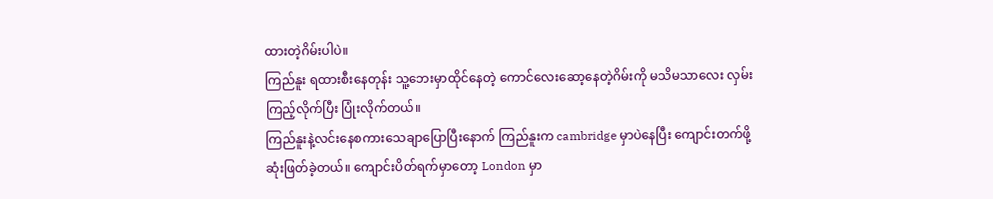ထားတဲ့ဂိမ်းပါပဲ။
ကြည်နူး ရထားစီးနေတုန်း သူ့ဘေးမှာထိုင်နေတဲ့ ကောင်လေးဆော့နေတဲ့ဂိမ်းကို မသိမသာလေး လှမ်းကြည့်လိုက်ပြီး ပြုံးလိုက်တယ်။
ကြည်နူးနဲ့လင်းနေစကားသေချာပြောပြီးနောက် ကြည်နူးက cambridge မှာပဲနေပြီး ကျောင်းတက်ဖို့ ဆုံးဖြတ်ခဲ့တယ်။ ကျောင်းပိတ်ရက်မှာတော့ London မှာ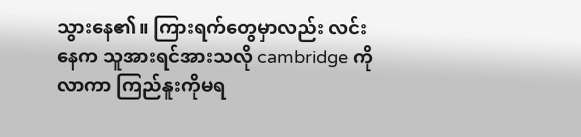သွားနေ၏။ ကြားရက်တွေမှာလည်း လင်းနေက သူအားရင်အားသလို cambridge ကိုလာကာ ကြည်နူးကိုမရ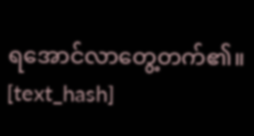ရအောင်လာတွေ့တက်၏။
[text_hash]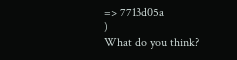=> 7713d05a
)
What do you think?